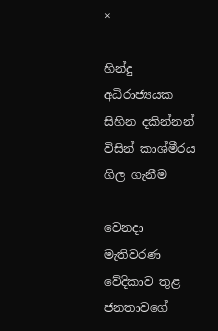×

හින්දු අධිරාජ්‍යයක සිහින දකින්නන් විසින් කාශ්මීරය ගිල ගැනීම

වෙනදා මැතිවරණ වේදිකාව තුළ ජනතාවගේ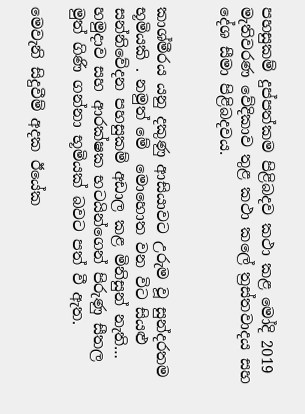පහසුකම් දුප්පත්කම පිළිබදව කථා කළ මෝදි 2019 මැතිවරණ වේදිකාව තුළ කථා කලේ ත්‍රස්තවාදය සහ දේශ සීමා පිළිබදවය.


කාශ්මීරය යනු දකුණු ආසියාවට උරුම වූ සුන්දරතම භූමියකි . නමුත් මේ  මොහොත වන විට සියළු සන්නිවේදන පහසුකම් අඩාල කළ මිනිසුන් නැති… හමුදාව සහ ආරක්ෂක භටයින්ගෙන් පිරුණු සීතල මුත් ගිණි ගන්නා භූමියක් බවට පත් වී ඇත.

මෙවැනි සිදුවීම් අදක ඊයේක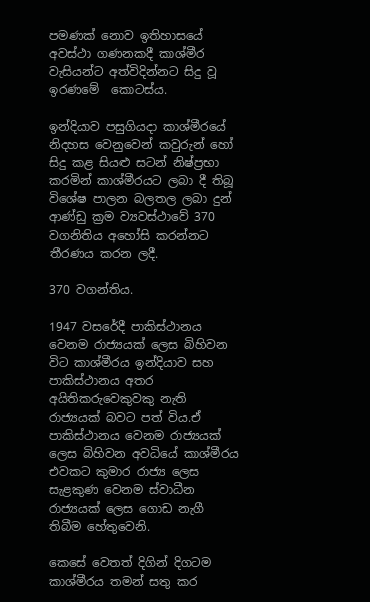පමණක් නොව ඉතිහාසයේ අවස්ථා ගණනකදී කාශ්මීර වැසියන්ට අත්විදින්නට සිදු වූ ඉරණමේ  කොටස්ය.

ඉන්දියාව පසුගියදා කාශ්මීරයේ නිදහස වෙනුවෙන් කවුරුන් හෝ සිදු කළ සියළු සටන් නිෂ්ප්‍රභා කරමින් කාශ්මීරයට ලබා දී තිබූ විශේෂ පාලන බලතල ලබා දුන් ආණ්ඩු ක්‍රම ව්‍යවස්ථාවේ 370 වගනිතිය අහෝසි කරන්නට තීරණය කරන ලදී.

370 වගන්තිය.

1947 වසරේදී පාකිස්ථානය වෙනම රාජ්‍යයක් ලෙස බිහිවන විට කාශ්මීරය ඉන්දියාව සහ පාකිස්ථානය අතර අයිතිකරුවෙකුවකු නැති රාජ්‍යයක් බවට පත් විය.ඒ පාකිස්ථානය වෙනම රාජ්‍යයක් ලෙස බිහිවන අවධියේ කාශ්මීරය එවකට කුමාර රාජ්‍ය ලෙස සැළකුණ වෙනම ස්වාධීන රාජ්‍යයක් ලෙස ගොඩ නැගී තිබීම හේතුවෙනි.

කෙසේ වෙතත් දිගින් දිගටම කාශ්මීරය තමන් සතු කර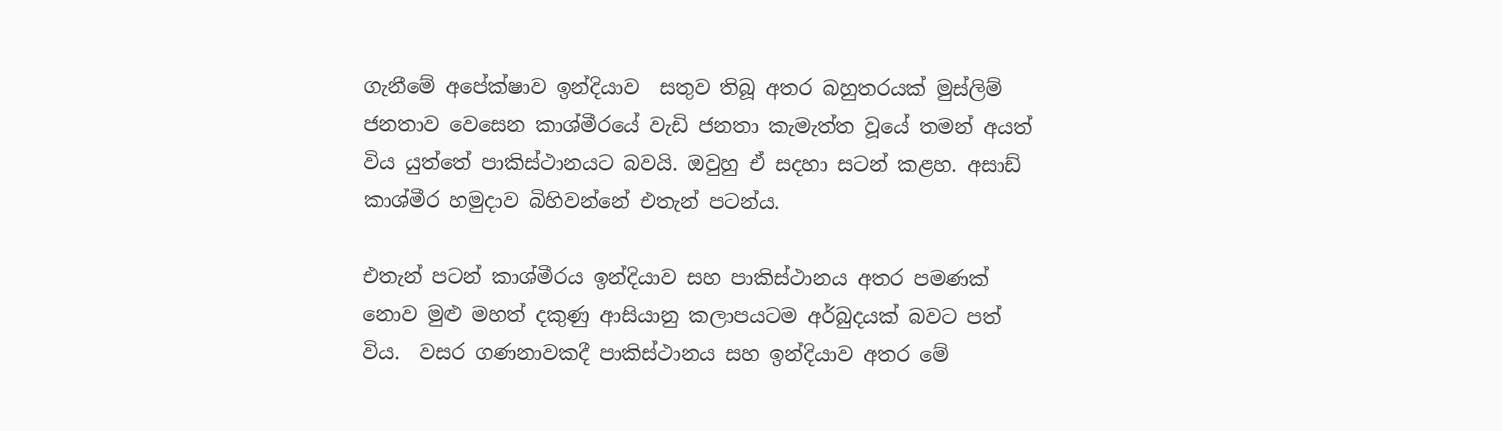ගැනීමේ අපේක්ෂාව ඉන්දියාව  සතුව තිබූ අතර බහුතරයක් මුස්ලිම් ජනතාව වෙසෙන කාශ්මීරයේ වැඩි ජනතා කැමැත්ත වූයේ තමන් අයත් විය යුත්තේ පාකිස්ථානයට බවයි. ඔවුහු ඒ සදහා සටන් කළහ. අසාඩ් කාශ්මීර හමුදාව බිහිවන්නේ එතැන් පටන්ය.

එතැන් පටන් කාශ්මීරය ඉන්දියාව සහ පාකිස්ථානය අතර පමණක් නොව මුළු මහත් දකුණු ආසියානු කලාපයටම අර්බුදයක් බවට පත් විය.  වසර ගණනාවකදී පාකිස්ථානය සහ ඉන්දියාව අතර මේ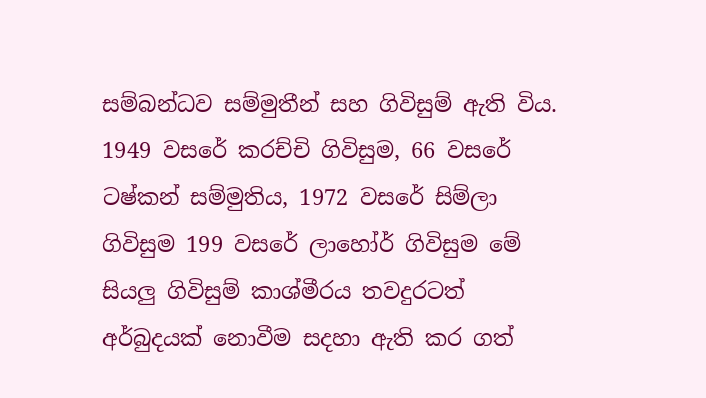සම්බන්ධව සම්මුතීන් සහ ගිවිසුම් ඇති විය. 1949 වසරේ කරච්චි ගිවිසුම, 66 වසරේ ටෂ්කන් සම්මුතිය, 1972 වසරේ සිම්ලා ගිවිසුම 199 වසරේ ලාහෝර් ගිවිසුම මේ සියලු ගිවිසුම් කාශ්මීරය තවදුරටත් අර්බුදයක් නොවීම සදහා ඇති කර ගත්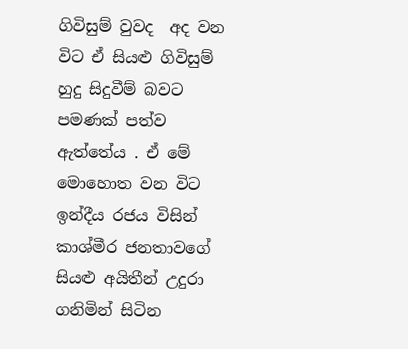ගිවිසුම් වුවද  අද වන විට ඒ සියළු ගිවිසුම් හුදු සිදුවීම් බවට පමණක් පත්ව ඇත්තේය . ඒ මේ මොහොත වන විට ඉන්දීය රජය විසින් කාශ්මීර ජනතාවගේ සියළු අයිතීන් උදුරා ගනිමින් සිටින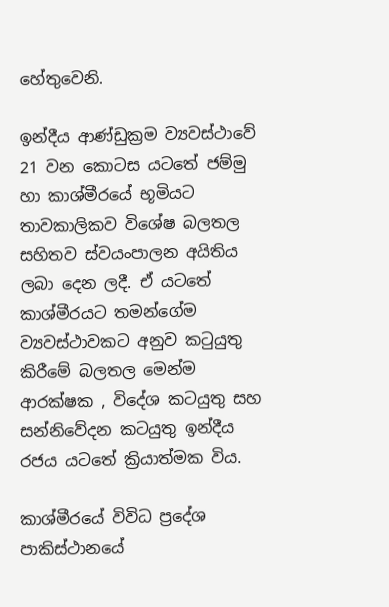හේතුවෙනි.

ඉන්දීය ආණ්ඩුක්‍රම ව්‍යවස්ථාවේ 21 වන කොටස යටතේ ජම්මු හා කාශ්මීරයේ භූමියට තාවකාලිකව විශේෂ බලතල සහිතව ස්වයංපාලන අයිතිය ලබා දෙන ලදී. ඒ යටතේ කාශ්මීරයට තමන්ගේම ව්‍යවස්ථාවකට අනුව කටුයුතු කිරීමේ බලතල මෙන්ම ආරක්ෂක , විදේශ කටයුතු සහ සන්නිවේදන කටයුතු ඉන්දීය රජය යටතේ ක්‍රියාත්මක විය.

කාශ්මීරයේ විවිධ ප්‍රදේශ පාකිස්ථානයේ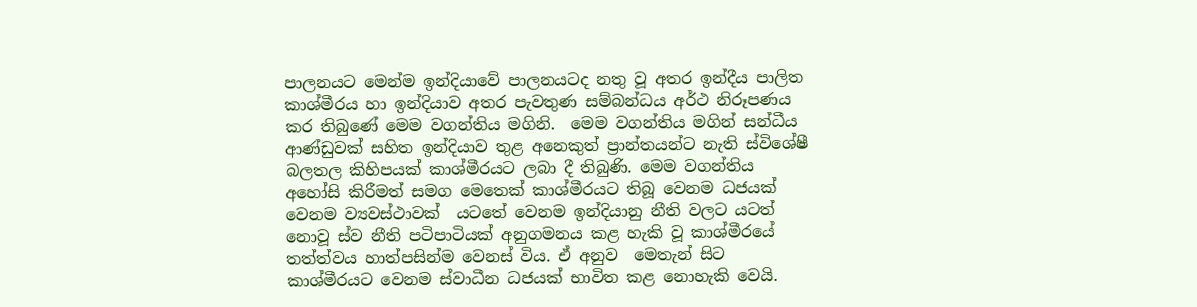පාලනයට මෙන්ම ඉන්දියාවේ පාලනයටද නතු වූ අතර ඉන්දීය පාලිත කාශ්මීරය හා ඉන්දියාව අතර පැවතුණ සම්බන්ධය අර්ථ නිරූපණය කර තිබුණේ මෙම වගන්තිය මගිනි.  මෙම වගන්තිය මගින් සන්ධීය ආණ්ඩුවක් සහිත ඉන්දියාව තුළ අනෙකුත් ප්‍රාන්තයන්ට නැති ස්විශේෂී බලතල කිහිපයක් කාශ්මීරයට ලබා දී තිබුණි. මෙම වගන්තිය අහෝසි කිරීමත් සමග මෙතෙක් කාශ්මීරයට තිබූ වෙනම ධජයක් වෙනම ව්‍යවස්ථාවක්  යටතේ වෙනම ඉන්දියානු නීති වලට යටත් නොවූ ස්ව නීති පටිපාටියක් අනුගමනය කළ හැකි වූ කාශ්මීරයේ තත්ත්වය හාත්පසින්ම වෙනස් විය. ඒ අනුව  මෙතැන් සිට කාශ්මීරයට වෙනම ස්වාධීන ධජයක් භාවිත කළ නොහැකි වෙයි.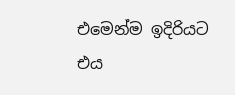එමෙන්ම ඉදිරියට එය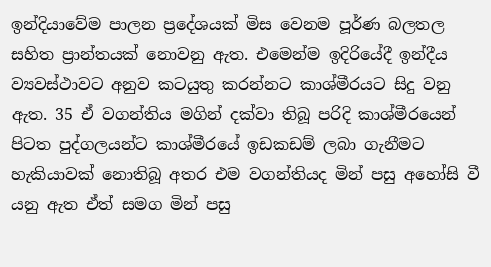ඉන්දියාවේම පාලන ප්‍රදේශයක් මිස වෙනම පූර්ණ බලතල සහිත ප්‍රාන්තයක් නොවනු ඇත. එමෙන්ම ඉදිරියේදී ඉන්දීය ව්‍යවස්ථාවට අනුව කටයුතු කරන්නට කාශ්මීරයට සිදු වනු ඇත. 35 ඒ වගන්තිය මගින් දක්වා තිබූ පරිදි කාශ්මීරයෙන් පිටත පුද්ගලයන්ට කාශ්මීරයේ ඉඩකඩම් ලබා ගැනීමට හැකියාවක් නොතිබූ අතර එම වගන්තියද මින් පසු අහෝසි වී යනු ඇත ඒත් සමග මින් පසු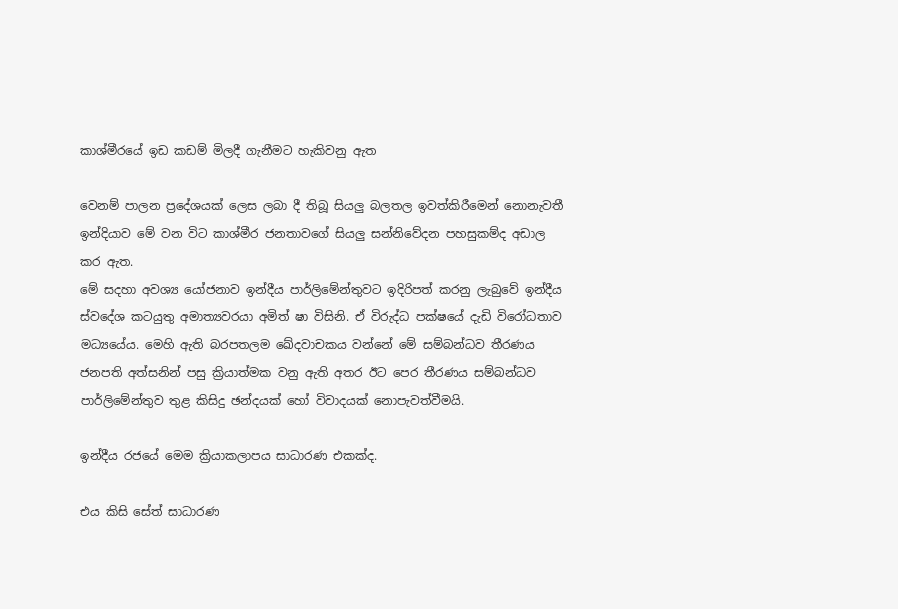කාශ්මීරයේ ඉඩ කඩම් මිලදී ගැනීමට හැකිවනු ඇත‍

වෙනම් පාලන ප්‍රදේශයක් ලෙස ලබා දී තිබූ සියලු බලතල ඉවත්කිරීමෙන් නොනැවතී ඉන්දියාව මේ වන විට කාශ්මීර ජනතාවගේ සියලු සන්නිවේදන පහසුකම්ද අඩාල කර ඇත.
මේ සදහා අවශ්‍ය යෝජනාව ඉන්දීය පාර්ලිමේන්තුවට ඉදිරිපත් කරනු ලැබුවේ ඉන්දීය ස්වදේශ කටයුතු අමාත්‍යවරයා අමිත් ෂා විසිනි. ඒ විරුද්ධ පක්ෂයේ දැඩි විරෝධතාව මධ්‍යයේය. මෙහි ඇති බරපතලම ඛේදවාචකය වන්නේ මේ සම්බන්ධව තීරණය ජනපති අත්සනින් පසු ක්‍රියාත්මක වනු ඇති අතර ඊට පෙර තීරණය සම්බන්ධව පාර්ලිමේන්තුව තුළ කිසිදු ඡන්දයක් හෝ විවාදයක් නොපැවත්වීමයි.

ඉන්දීය රජයේ මෙම ක්‍රියාකලාපය සාධාරණ එකක්ද.

එය කිසි සේත් සාධාරණ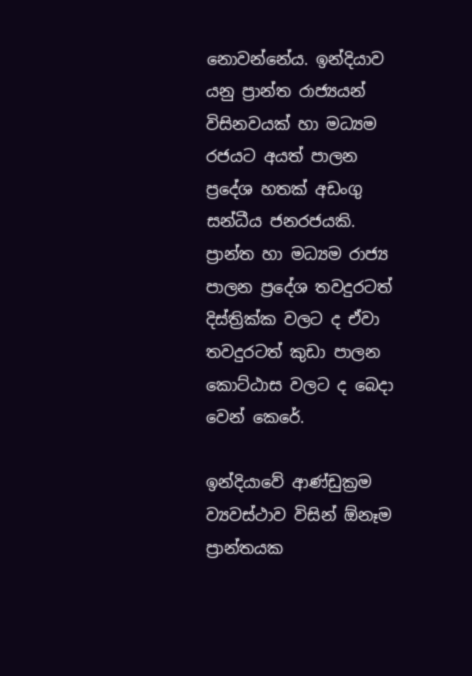නොවන්නේය. ඉන්දියාව යනු ප්‍රාන්ත රාජ්‍යයන් විසිනවයක් හා මධ්‍යම රජයට අයත් පාලන ප්‍රදේශ හතක් අඩංගු සන්ධීය ජනරජයකි. ප්‍රාන්ත හා මධ්‍යම රාජ්‍ය පාලන ප්‍රදේශ තවදුරටත් දිස්ත්‍රික්ක වලට ද ඒවා තවදුරටත් කුඩා පාලන කොට්ඨාස වලට ද බෙදා වෙන් කෙරේ.

ඉන්දියාවේ ආණ්ඩුක්‍රම ව්‍යවස්ථාව විසින් ඕනෑම ප්‍රාන්තයක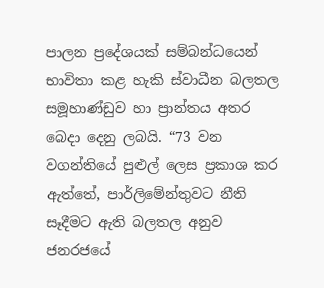පාලන ප්‍රදේශයක් සම්බන්ධයෙන් භාවිතා කළ හැකි ස්වාධීන බලතල සමූහාණ්ඩුව හා ප්‍රාන්තය අතර බෙදා දෙනු ලබයි. “73 වන වගන්තියේ පුළුල් ලෙස ප්‍රකාශ කර ඇත්තේ, පාර්ලිමේන්තුවට නීති සෑදීමට ඇති බලතල අනුව ජනරජයේ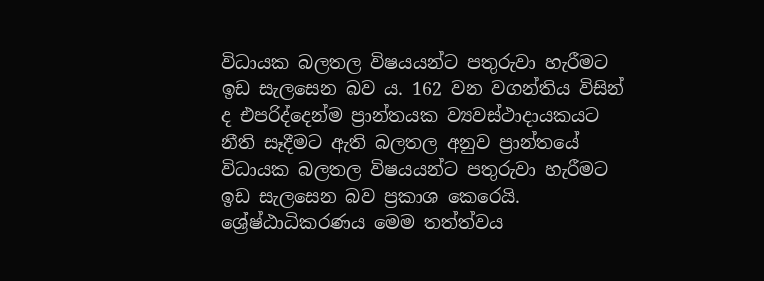විධායක බලතල විෂයයන්ට පතුරුවා හැරීමට ඉඩ සැලසෙන බව ය. 162 වන වගන්තිය විසින් ද එපරිද්දෙන්ම ප්‍රාන්තයක ව්‍යවස්ථාදායකයට නීති සෑදීමට ඇති බලතල අනුව ප්‍රාන්තයේ විධායක බලතල විෂයයන්ට පතුරුවා හැරීමට ඉඩ සැලසෙන බව ප්‍රකාශ කෙරෙයි. ශ්‍රේෂ්ඨාධිකරණය මෙම තත්ත්වය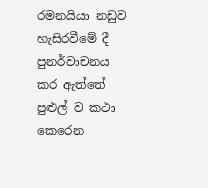රමනයියා නඩුව හැසිරවීමේ දී පුනර්වාචනය කර ඇත්තේ පුළුල් ව කථා කෙරෙන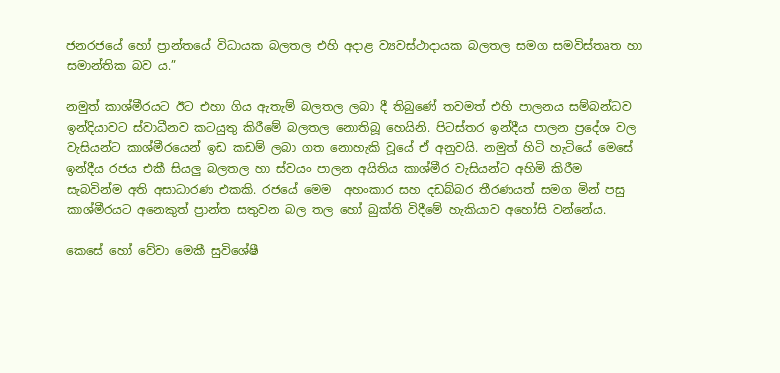ජනරජයේ හෝ ප්‍රාන්තයේ විධායක බලතල එහි අදාළ ව්‍යවස්ථාදායක බලතල සමග සමවිස්තෘත හා සමාන්තික බව ය.”

නමුත් කාශ්මීරයට ඊට එහා ගිය ඇතැම් බලතල ලබා දී තිබුණේ තවමත් එහි පාලනය සම්බන්ධව ඉන්දියාවට ස්වාධීනව කටයුතු කිරීමේ බලතල නොතිබූ හෙයිනි. පිටස්තර ඉන්දීය පාලන ප්‍රදේශ වල වැසියන්ට කාශ්මීරයෙන් ඉඩ කඩම් ලබා ගත නොහැකි වූයේ ඒ අනුවයි. නමුත් හිටි හැටියේ මෙසේ ඉන්දීය රජය එකී සියලු බලතල හා ස්වයං පාලන අයිතිය කාශ්මීර වැසියන්ට අහිමි කිරීම සැබවින්ම අති අසාධාරණ එකකි. රජයේ මෙම  අහංකාර සහ දඩබ්බර තීරණයත් සමග මින් පසු කාශ්මීරයට අනෙකුත් ප්‍රාන්ත සතුවන බල තල හෝ බුක්ති විදීමේ හැකියාව අහෝසි වන්නේය.

කෙසේ හෝ වේවා මෙකී සුවිශේෂී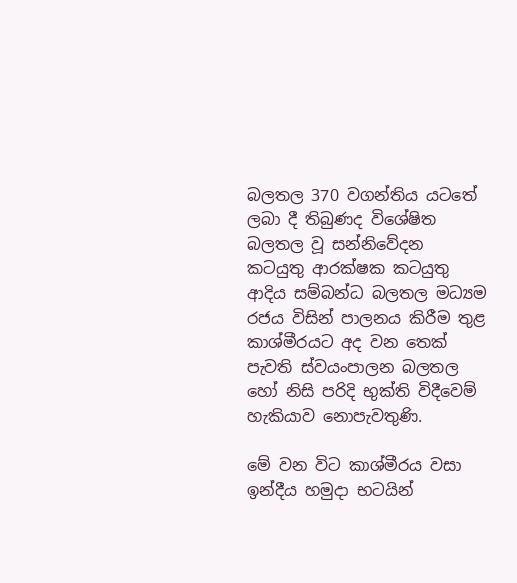බලතල 370 වගන්තිය යටතේ ලබා දී තිබුණද විශේෂිත බලතල වූ සන්නිවේදන කටයුතු ආරක්ෂක කටයුතු ආදිය සම්බන්ධ බලතල මධ්‍යම රජය විසින් පාලනය කිරීම තුළ කාශ්මීරයට අද වන තෙක් පැවති ස්වයංපාලන බලතල හෝ නිසි පරිදි භුක්ති විදීවෙම් හැකියාව නොපැවතුණි.

මේ වන විට කාශ්මීරය වසා ඉන්දීය හමුදා භටයින්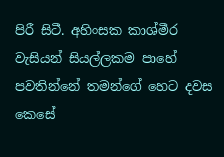පිරී සිටී. අහිංසක කාශ්මීර වැසියන් සියල්ලකම පාහේ පවතින්නේ තමන්ගේ හෙට දවස කෙසේ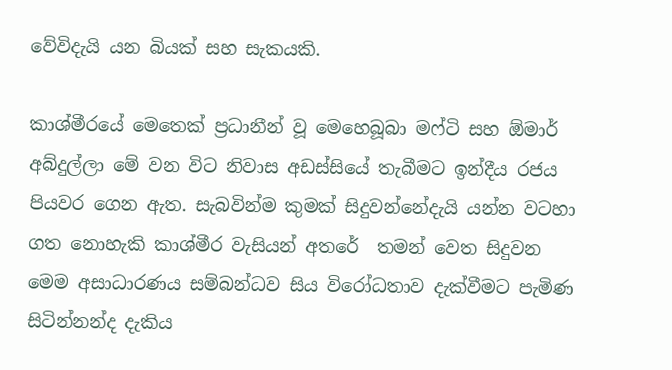වේවිදැයි යන බියක් සහ සැකයකි.

කාශ්මීරයේ මෙතෙක් ප්‍රධානීන් වූ මෙහෙබූබා මෆ්ටි සහ ඕමාර් අබ්දුල්ලා මේ වන විට නිවාස අඩස්සියේ තැබීමට ඉන්දීය රජය පියවර ගෙන ඇත. සැබවින්ම කුමක් සිදුවන්නේදැයි යන්න වටහා ගත නොහැකි කාශ්මීර වැසියන් අතරේ  තමන් වෙත සිදුවන මෙම අසාධාරණය සම්බන්ධව සිය විරෝධතාව දැක්වීමට පැමිණ සිටින්නන්ද දැකිය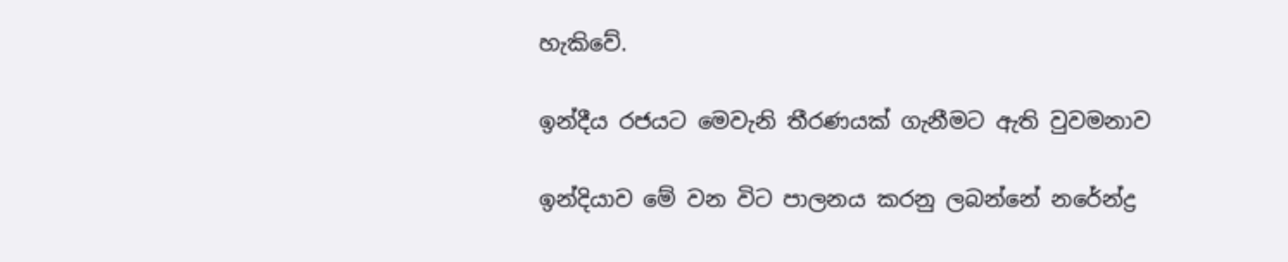හැකිවේ.

ඉන්දීය රජයට මෙවැනි තීරණයක් ගැනීමට ඇති වුවමනාව

ඉන්දියාව මේ වන විට පාලනය කරනු ලබන්නේ නරේන්ද්‍ර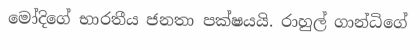මෝදිගේ භාරතීය ජනතා පක්ෂයයි. රාහුල් ගාන්ධිගේ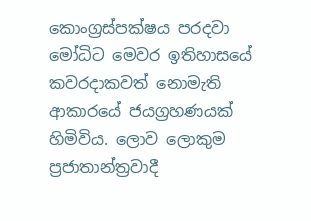කොංග්‍රස්පක්ෂය පරදවා මෝධිට මෙවර ඉතිහාසයේ කවරදාකවත් නොමැති ආකාරයේ ජයග්‍රහණයක් හිමිවිය. ලොව ලොකුම ප්‍රජාතාන්ත්‍රවාදී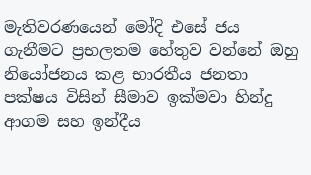මැතිවරණයෙන් මෝදි එසේ ජය ගැනීමට ප්‍රභලතම හේතුව වන්නේ ඔහු නියෝජනය කළ භාරතීය ජනතා පක්ෂය විසින් සීමාව ඉක්මවා හින්දු ආගම සහ ඉන්දීය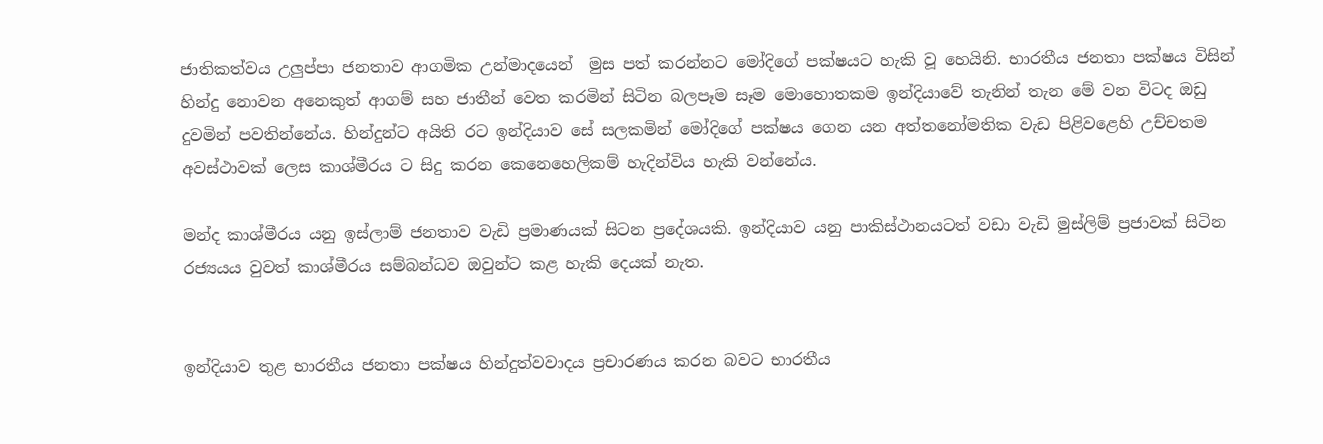ජාතිකත්වය උලුප්පා ජනතාව ආගමික උන්මාදයෙන්  මුස පත් කරන්නට මෝදිගේ පක්ෂයට හැකි වූ හෙයිනි. භාරතීය ජනතා පක්ෂය විසින් හින්දු නොවන අනෙකුත් ආගම් සහ ජාතීන් වෙත කරමින් සිටින බලපෑම සෑම මොහොතකම ඉන්දියාවේ තැනින් තැන මේ වන විටද ඔඩු දුවමින් පවතින්නේය. හින්දුන්ට අයිති රට ඉන්දියාව සේ සලකමින් ‍මෝදිගේ පක්ෂය ගෙන යන අත්තනෝමතික වැඩ පිළිවළෙහි උච්චතම අවස්ථාවක් ලෙස කාශ්මීරය ට සිදු කරන කෙනෙහෙලිකම් හැදින්විය හැකි වන්නේය.

මන්ද කාශ්මීරය යනු ඉස්ලාම් ජනතාව වැඩි ප්‍රමාණයක් සිටන ප්‍රදේශයකි. ඉන්දියාව යනු පාකිස්ථානයටත් වඩා වැඩි මුස්ලිම් ප්‍රජාවක් සිටින රජ්‍යයය වුවත් කාශ්මීරය සම්බන්ධව ඔවුන්ට කළ හැකි දෙයක් නැත.


ඉන්දියාව තුළ භාරතීය ජනතා පක්ෂය හින්දුත්වවාදය ප්‍රචාරණය කරන බවට භාරතීය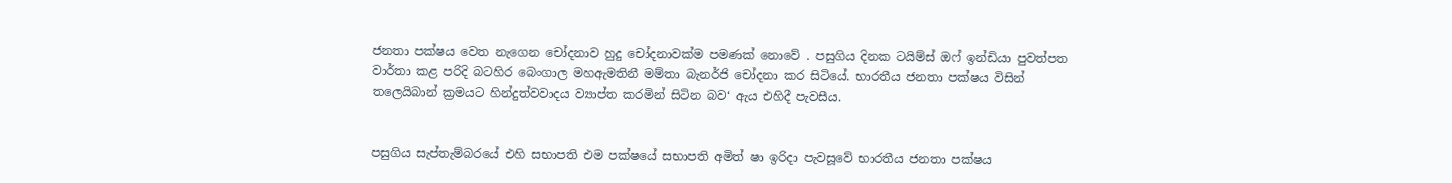ජනතා පක්ෂය වෙත නැගෙන චෝදනාව හුදු චෝදනාවක්ම පමණක් නොවේ . පසුගිය දිනක ටයිම්ස් ඔෆ් ඉන්ඩියා පුවත්පත වාර්තා කළ පරිදි බටහිර බෙංගාල මහඇමතිනී මම්තා බැනර්ජි චෝදනා කර සිටියේ. භාරතීය ජනතා පක්ෂය විසින් තලෙයිබාන් ක්‍රමයට හින්දුත්වවාදය ව්‍යාප්ත කරමින් සිටින බව‘ ඇය එහිදී පැවසීය.


පසුගිය සැප්තැම්බරයේ එහි සභාපති එම පක්ෂයේ සභාපති අමිත් ෂා ඉරිදා පැවසූවේ භාරතීය ජනතා පක්ෂය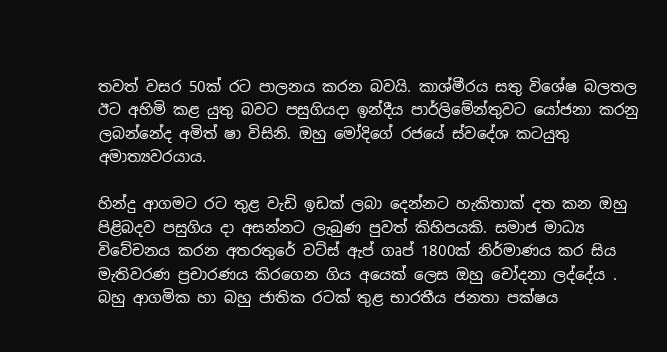තවත් වසර 50ක් රට පාලනය කරන බවයි. කාශ්මීරය සතු විශේෂ බලතල ඊට අහිමි කළ යුතු බවට පසුගියදා ඉන්දීය පාර්ලිමේන්තුවට යෝජනා කරනු ලබන්නේද අමිත් ෂා විසිනි. ඔහු මෝදිගේ රජයේ ස්වදේශ කටයුතු අමාත්‍යවරයාය.

හින්දු ආගමට රට තුළ වැඩි ඉඩක් ලබා දෙන්නට හැකිතාක් දත කන ඔහු පිළිබදව පසුගිය දා අසන්නට ලැබුණ පුවත් කිහිපයකි. සමාජ මාධ්‍ය විවේචනය කරන අතරතුරේ වට්ස් ඇප් ගෘප් 1800ක් නිර්මාණය කර සිය මැතිවරණ ප්‍රචාරණය කිරගෙන ගිය අයෙක් ලෙස ඔහු චෝදනා ලද්දේය . බහු ආගමික හා බහු ජාතික රටක් තුළ භාරතීය ජනතා පක්ෂය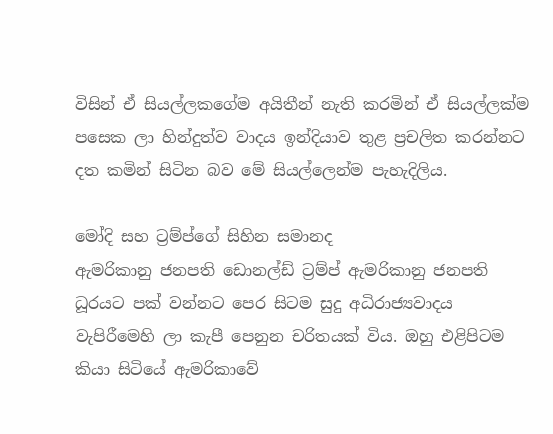විසින් ඒ සියල්ලකගේම අයිතීන් නැති කරමින් ඒ සියල්ලක්ම පසෙක ලා හින්දුත්ව වාදය ඉන්දියාව තුළ ප්‍රචලිත කරන්නට දත කමින් සිටින බව මේ සියල්ලෙන්ම පැහැදිලිය.

මෝදි සහ ට්‍රම්ප්ගේ සිහින සමානද
ඇමරිකානු ජනපති ඩොනල්ඩ් ට්‍රම්ප් ඇමරිකානු ජනපති ධූරයට පක් වන්නට පෙර සිටම සුදු අධිරාජ්‍යවාදය වැපිරීමෙහි ලා කැපී පෙනුන චරිතයක් විය. ඔහු එළිපිටම කියා සිටියේ ඇමරිකාවේ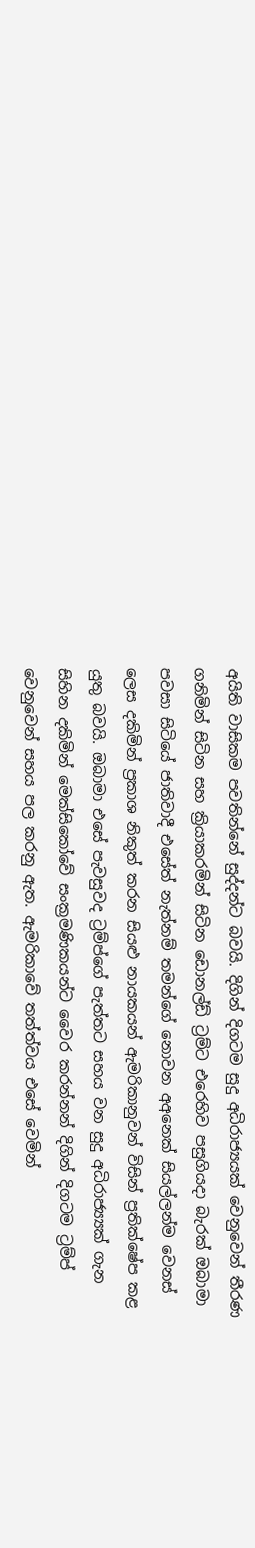අයිති වාසිකම පවතින්නේ සුද්දන්ට බවයි. දිගින් දිගටම සුදු අධිරාජ්‍යයක් වෙනුවෙන් තීරණ ගනිමින් සිටින සහ ක්‍රියාකරමින් සිටින ඩොනල්ඩ් ට්‍රම්ට එරෙහිව පසුගියදා බැරක් ඔබාමා පවසා සිටියේ ජාතිවාදී එසේත් නැත්නම් තමන්ගේ නොවන අඅනෙක් සියල්ලන්ම වෙනස් ලෙස දකිමින් ප්‍රකාශ නිකුත් කරන සියළු නායකයන් ඇමරිකානුවන් විසින් ප්‍රතික්ෂේප කළ යුතු බවයි. ඔබාමා එසේ පැවසුවද ට්‍රම්ප්ගේ පැත්තට සහය වන සුදු අධිරාජ්‍ය්‍යක් ගැන සිහින දකිමින් මෙක්සිකෝවේ සංක්‍රමණිකයන්ට වෛර කරන්නන් දිගින් දිගටම ට්‍රම්ප් වෙනුවෙන් සහය පල කරනු ඇත. ඇමරිකාවේ තත්ත්වය එසේ වෙමින්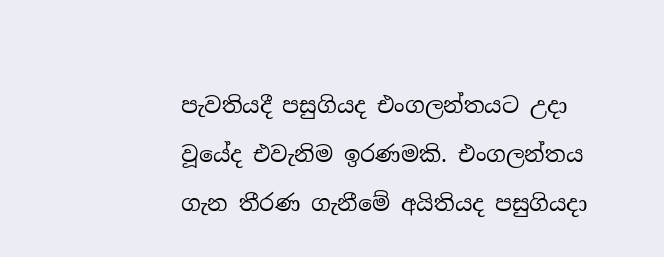පැවතියදී පසුගියද එංගලන්තයට උදා වූයේද එවැනිම ඉරණමකි. එංගලන්තය ගැන තීරණ ගැනීමේ අයිතියද පසුගියදා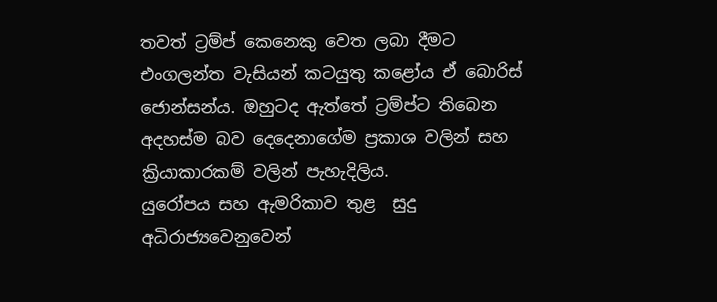තවත් ට්‍රම්ප් කෙනෙකු වෙත ලබා දීමට එංගලන්ත වැසියන් කටයුතු කළෝය ඒ බොරිස් ජොන්සන්ය. ඔහුටද ඇත්තේ ට්‍රම්ප්ට තිබෙන අදහස්ම බව දෙදෙනාගේම ප්‍රකාශ වලින් සහ ක්‍රියාකාරකම් වලින් පැහැදිලිය.
යුරෝපය සහ ඇමරිකාව තුළ  සුදු අධිරාජ්‍යවෙනුවෙන්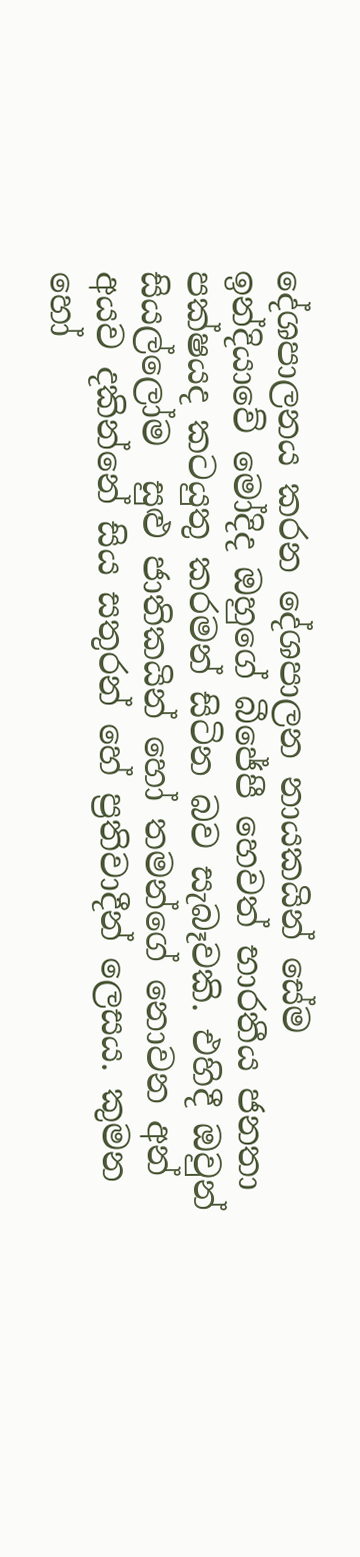දේශපාලනය කරන දේශපාලන නායකයින් සේම ඉන්දියාවේ මෝදිද ඔහුගේ බීජේපී හෙවත් භාරතීය ජනතා පක්ෂයද කටයුතු කරමන් සිටින බව සැබෑවකි. එහිදී ඔවුන් සියල්ලෝම  සුළු ජාතිකයින් හෝ තමන්ගේ නොවන අන් අයව දකින්නේ සිය සතුරන් හේ ප්‍රතිවාදීන් ලෙසය. කුමන හෝ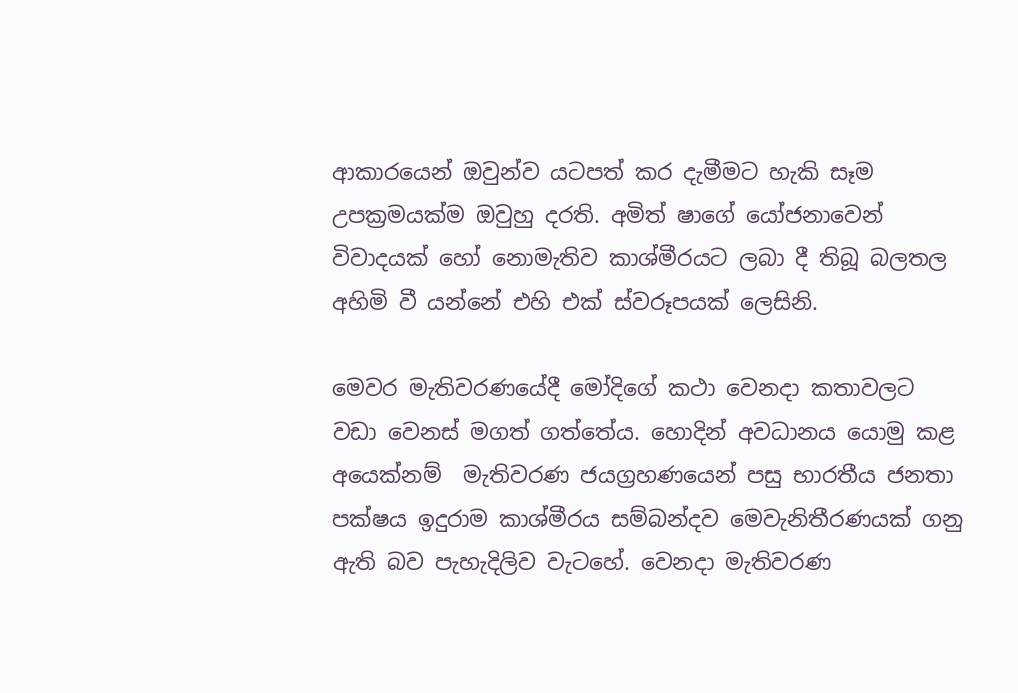ආකාරයෙන් ඔවුන්ව යටපත් කර දැමීමට හැකි සෑම උපක්‍රමයක්ම ඔවුහු දරති. අමිත් ෂාගේ යෝජනාවෙන් විවාදයක් හෝ නොමැතිව කාශ්මීරයට ලබා දී තිබූ බලතල අහිමි වී යන්නේ එහි එක් ස්වරූපයක් ලෙසිනි.

මෙවර මැතිවරණයේදී මෝදිගේ කථා වෙනදා කතාවලට වඩා වෙනස් මගත් ගත්තේය. හොදින් අවධානය යොමු කළ අයෙක්නම්  මැතිවරණ ජයග්‍රහණයෙන් පසු භාරතීය ජනතා පක්ෂය ඉදුරාම කාශ්මීරය සම්බන්දව මෙවැනිතීරණයක් ගනු ඇති බව පැහැදිලිව වැටහේ. වෙනදා මැතිවරණ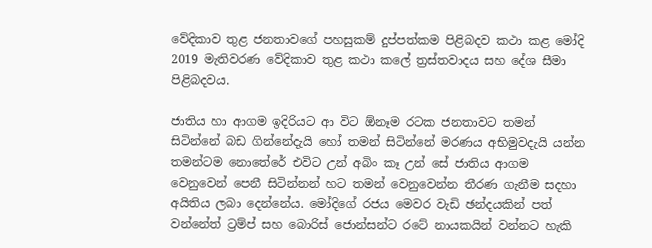වේදිකාව තුළ ජනතාවගේ පහසුකම් දුප්පත්කම පිළිබදව කථා කළ මෝදි 2019 මැතිවරණ වේදිකාව තුළ කථා කලේ ත්‍රස්තවාදය සහ දේශ සීමා පිළිබදවය.

ජාතිය හා ආගම ඉදිරියට ආ විට ඕනෑම රටක ජනතාවට තමන් සිටින්නේ බඩ ගින්නේදැයි හෝ තමන් සිටින්නේ මරණය අභිමුවදැයි යන්න තමන්ටම නොතේරේ එවිට උන් අබිං කෑ උන් සේ ජාතිය ආගම වෙනුවෙන් පෙනී සිටින්නන් හට තමන් වෙනුවෙන්න තීරණ ගැනීම සදහා අයිතිය ලබා දෙන්නේය. මෝදිගේ රජය මෙවර වැඩි ඡන්දයකින් පත් වන්නේත් ට්‍රම්ප් සහ බොරිස් ජොන්සන්ට රටේ නායකයින් වන්නට හැකි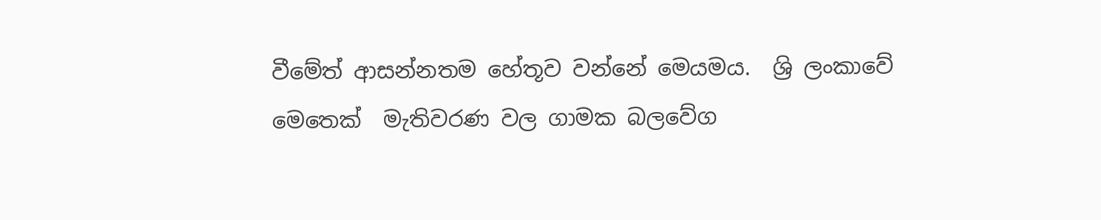වීමේත් ආසන්නතම හේතූව වන්නේ මෙයමය.  ශ්‍රි ලංකාවේ මෙතෙක්  මැතිවරණ වල ගාමක බලවේග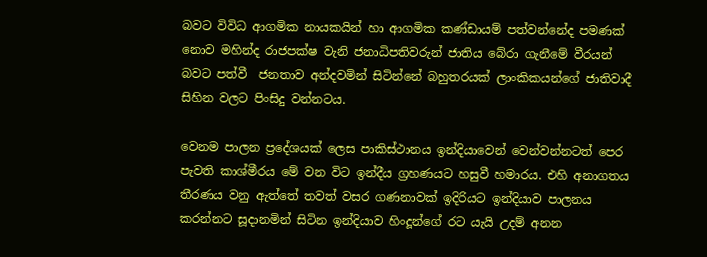බවට විවිධ ආගමික නායකයින් හා ආගමික කණ්ඩායම් පත්වන්නේද පමණක් නොව මහින්ද රාජපක්ෂ වැනි ජනාධිපතිවරුන් ජාතිය බේරා ගැනීමේ වීරයන් බවට පත්වී  ජනතාව අන්දවමින් සිටින්නේ බහුතරයක් ලාංකිකයන්ගේ ජාතිවාදී සිහින වලට පිංසිදු වන්නටය.

වෙනම පාලන ප්‍රදේශයක් ලෙස පාකිස්ථානය ඉන්දියාවෙන් වෙන්වන්නටත් පෙර පැවති කාශ්මීරය මේ වන විට ඉන්දීය ග්‍රහණයට හසුවී හමාරය. එහි අනාගතය තීරණය වනු ඇත්තේ තවත් වසර ගණනාවක් ඉදිරියට ඉන්දියාව පාලනය කරන්නට සූදානමින් සිටින ඉන්දියාව හිංදූන්ගේ රට යැයි උදම් අනන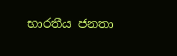භාරතීය ජනතා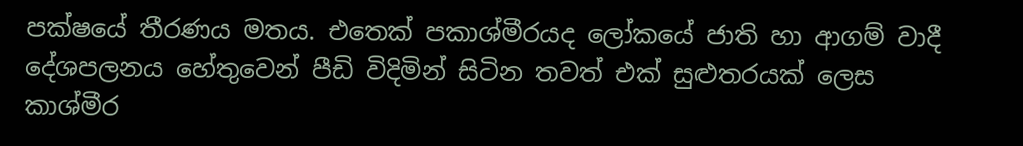පක්ෂයේ තීරණය මතය. එතෙක් පකාශ්මීරයද ලෝකයේ ජාති හා ආගම් වාදී දේශපලනය හේතුවෙන් පීඩි විදිමින් සිටින තවත් එක් සුළුතරයක් ලෙස කාශ්මීර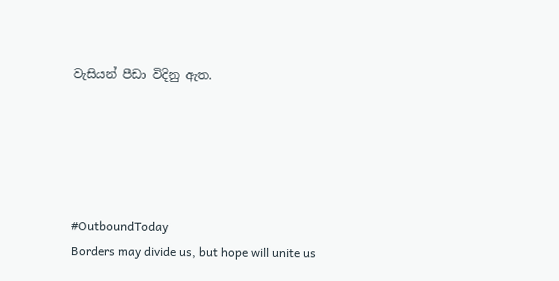වැසියන් පීඩා විදිනු ඇත.





#OutboundToday
Borders may divide us, but hope will unite us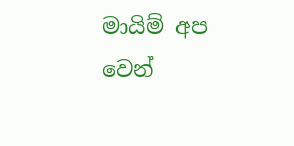මායිම් අප වෙන්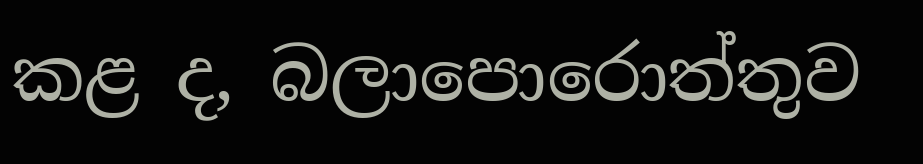කළ ද, බලාපොරොත්තුව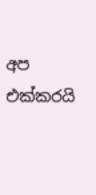අප එක්කරයි